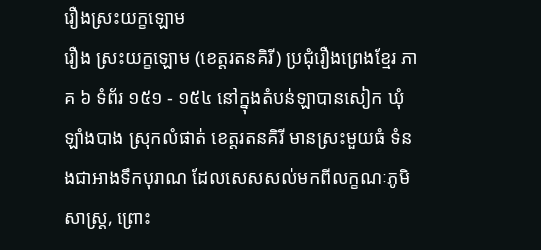រឿងស្រះយក្ខឡោម
រឿង ស្រះយក្ខឡោម (ខេត្តរតនគិរី) ប្រជុំរឿងព្រេងខ្មែរ ភាគ ៦ ទំព័រ ១៥១ - ១៥៤ នៅក្នុងតំបន់ឡាបានសៀក ឃុំឡាំងបាង ស្រុកលំផាត់ ខេត្តរតនគិរី មានស្រះមួយធំ ទំនងជាអាងទឹកបុរាណ ដែលសេសសល់មកពីលក្ខណៈភូមិសាស្ត្រ, ព្រោះ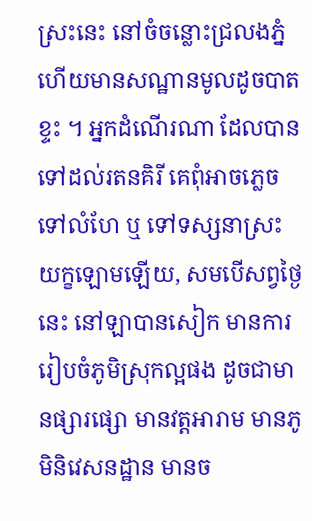ស្រះនេះ នៅចំចន្លោះជ្រលងភ្នំ ហើយមានសណ្ឋានមូលដូចបាតខ្ទះ ។ អ្នកដំណើរណា ដែលបានទៅដល់រតនគិរី គេពុំអាចភ្លេចទៅលំហែ ឬ ទៅទស្សនាស្រះយក្ខឡោមឡើយ, សមបើសព្វថ្ងៃនេះ នៅឡាបានសៀក មានការរៀបចំភូមិស្រុកល្អផង ដូចជាមានផ្សារផ្សោ មានវត្តអារាម មានភូមិនិវេសនដ្ឋាន មានច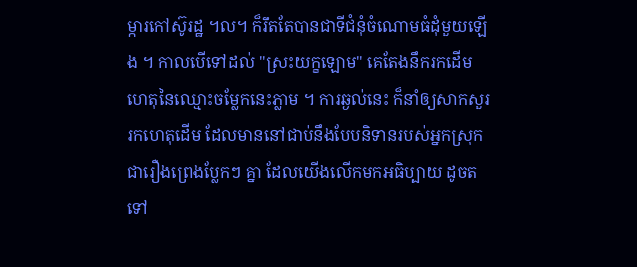ម្ការកៅស៊ូរដ្ឋ ។ល។ ក៏រឹតតែបានជាទីជំនុំចំណោមធំដុំមួយឡើង ។ កាលបើទៅដល់ "ស្រះយក្ខឡោម" គេតែងនឹករកដើមហេតុនៃឈ្មោះចម្លែកនេះភ្លាម ។ ការឆ្ងល់នេះ ក៏នាំឲ្យសាកសួររកហេតុដើម ដែលមាននៅជាប់នឹងបែបនិទានរបស់អ្នកស្រុក ជារឿងព្រេងប្លែកៗ គ្នា ដែលយើងលើកមកអធិប្បាយ ដូចតទៅ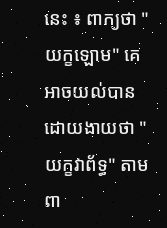នេះ ៖ ពាក្យថា "យក្ខឡោម" គេអាចយល់បានដោយងាយថា "យក្ខវាព័ទ្ធ" តាមពា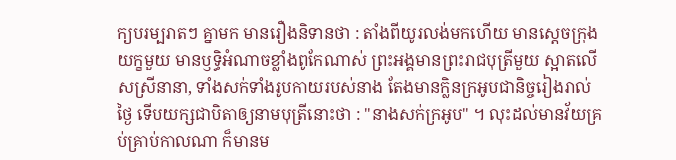ក្យបរម្បរាតៗ គ្នាមក មានរឿងនិទានថា : តាំងពីយូរលង់មកហើយ មានស្ដេចក្រុងយក្ខមួយ មានឫទ្ធិអំណាចខ្លាំងពូកែណាស់ ព្រះអង្គមានព្រះរាជបុត្រីមួយ ស្អាតលើសស្រីនានា, ទាំងសក់ទាំងរូបកាយរបស់នាង តែងមានក្លិនក្រអូបជានិច្ចរៀងរាល់ថ្ងៃ ទើបយក្សជាបិតាឲ្យនាមបុត្រីនោះថា : "នាងសក់ក្រអូប" ។ លុះដល់មានវ័យគ្រប់គ្រាប់កាលណា ក៏មានម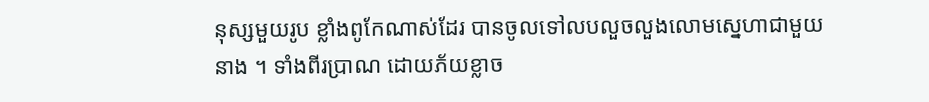នុស្សមួយរូប ខ្លាំងពូកែណាស់ដែរ បានចូលទៅលបលួចលួងលោមស្នេហាជាមួយនាង ។ ទាំងពីរប្រាណ ដោយភ័យខ្លាច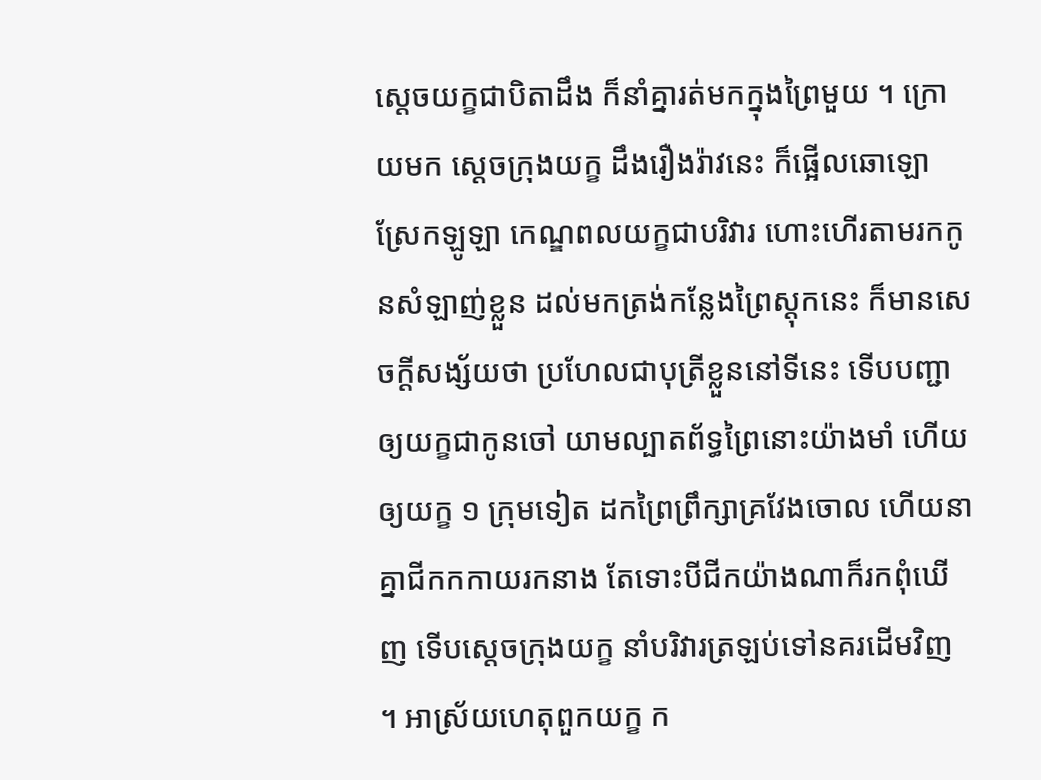ស្ដេចយក្ខជាបិតាដឹង ក៏នាំគ្នារត់មកក្នុងព្រៃមួយ ។ ក្រោយមក ស្ដេចក្រុងយក្ខ ដឹងរឿងរ៉ាវនេះ ក៏ផ្អើលឆោឡោ ស្រែកឡូឡា កេណ្ឌពលយក្ខជាបរិវារ ហោះហើរតាមរកកូនសំឡាញ់ខ្លួន ដល់មកត្រង់កន្លែងព្រៃស្ដុកនេះ ក៏មានសេចក្ដីសង្ស័យថា ប្រហែលជាបុត្រីខ្លួននៅទីនេះ ទើបបញ្ជាឲ្យយក្ខជាកូនចៅ យាមល្បាតព័ទ្ធព្រៃនោះយ៉ាងមាំ ហើយឲ្យយក្ខ ១ ក្រុមទៀត ដកព្រៃព្រឹក្សាគ្រវែងចោល ហើយនាគ្នាជីកកកាយរកនាង តែទោះបីជីកយ៉ាងណាក៏រកពុំឃើញ ទើបស្ដេចក្រុងយក្ខ នាំបរិវារត្រឡប់ទៅនគរដើមវិញ ។ អាស្រ័យហេតុពួកយក្ខ ក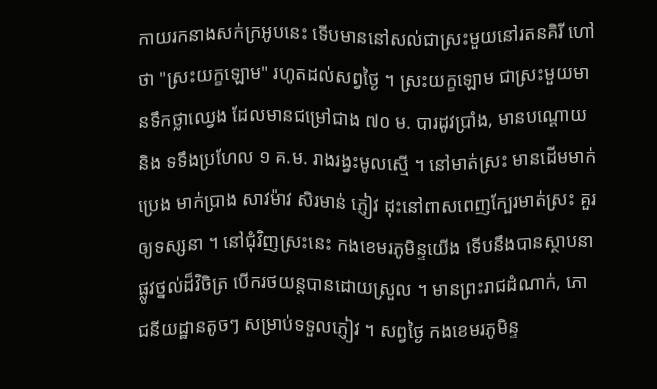កាយរកនាងសក់ក្រអូបនេះ ទើបមាននៅសល់ជាស្រះមួយនៅរតនគិរី ហៅថា "ស្រះយក្ខឡោម" រហូតដល់សព្វថ្ងៃ ។ ស្រះយក្ខឡោម ជាស្រះមួយមានទឹកថ្លាឈ្វេង ដែលមានជម្រៅជាង ៧០ ម. បារដូវប្រាំង, មានបណ្ដោយ និង ទទឹងប្រហែល ១ គ.ម. រាងរង្វះមូលស្មើ ។ នៅមាត់ស្រះ មានដើមមាក់ប្រេង មាក់ប្រាង សាវម៉ាវ សិរមាន់ ភ្ញៀវ ដុះនៅពាសពេញក្បែរមាត់ស្រះ គួរឲ្យទស្សនា ។ នៅជុំវិញស្រះនេះ កងខេមរភូមិន្ទយើង ទើបនឹងបានស្ថាបនាផ្លូវថ្នល់ដ៏វិចិត្រ បើករថយន្តបានដោយស្រួល ។ មានព្រះរាជដំណាក់, ភោជនីយដ្ឋានតូចៗ សម្រាប់ទទួលភ្ញៀវ ។ សព្វថ្ងៃ កងខេមរភូមិន្ទ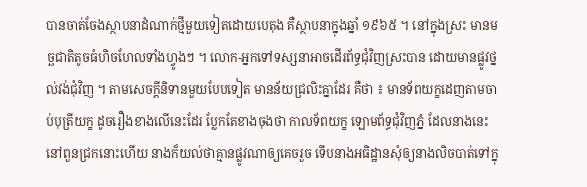បានចាត់ចែងស្ថាបនាដំណាក់ថ្មីមួយទៀតដោយបេតុង គឺស្ថាបនាក្នុងឆ្នាំ ១៩៦៥ ។ នៅក្នុងស្រះ មានមច្ឆជាតិតូចធំហិចហែលទាំងហ្វូងៗ ។ លោក-អ្នកទៅទស្សនាអាចដើរព័ទ្ធជុំវិញស្រះបាន ដោយមានផ្លូវថ្នល់វង់ជុំវិញ ។ តាមសេចក្ដីនិទានមួយបែបទៀត មានន័យជ្រលិះគ្នាដែរ គឺថា ៖ មានទ័ពយក្ខដេញតាមចាប់បុត្រីយក្ខ ដូចរឿងខាងលើនេះដែរ ប្លែកតែខាងចុងថា កាលទ័ពយក្ខ ឡោមព័ទ្ធជុំវិញភ្នំ ដែលនាងនេះនៅពួនជ្រកនោះហើយ នាងក៏យល់ថាគ្មានផ្លូវណាឲ្យគេចរួច ទើបនាងអធិដ្ឋានសុំឲ្យនាងលិចបាត់ទៅក្នុ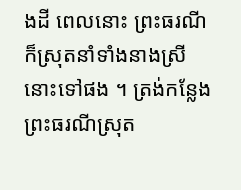ងដី ពេលនោះ ព្រះធរណីក៏ស្រុតនាំទាំងនាងស្រីនោះទៅផង ។ ត្រង់កន្លែងព្រះធរណីស្រុត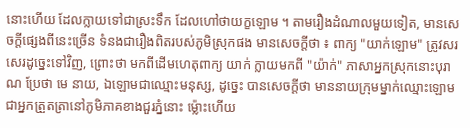នោះហើយ ដែលក្លាយទៅជាស្រះទឹក ដែលហៅថាយក្ខឡោម ។ តាមរឿងដំណាលមួយទៀត, មានសេចក្ដីផ្សេងពីនេះច្រើន ទំនងជារឿងពិតរបស់ភូមិស្រុកផង មានសេចក្ដីថា ៖ ពាក្យ "យាក់ឡោម" ត្រូវសរសេរដូច្នេះទៅវិញ, ព្រោះថា មកពីដើមហេតុពាក្យ យាក់ ក្លាយមកពី "យ៉ាក់" ភាសាអ្នកស្រុកនោះបុរាណ ប្រែថា មេ នាយ, ឯឡោមជាឈ្មោះមនុស្ស, ដូច្នេះ បានសេចក្ដីថា មាននាយក្រុមម្នាក់ឈ្មោះឡោម ជាអ្នកត្រួតត្រានៅភូមិភាគខាងជួរភ្នំនោះ ម្ល៉ោះហើយ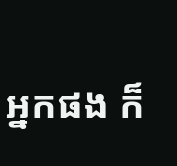អ្នកផង ក៏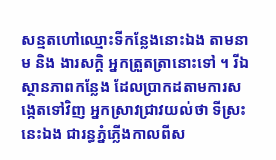សន្មតហៅឈ្មោះទីកន្លែងនោះឯង តាមនាម និង ងារសក្ដិ អ្នកត្រួតត្រានោះទៅ ។ រីឯស្ថានភាពកន្លែង ដែលប្រាកដតាមការសង្កេតទៅវិញ អ្នកស្រាវជ្រាវយល់ថា ទីស្រះនេះឯង ជារន្ធភ្នំភ្លើងកាលពីស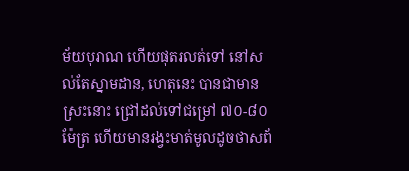ម័យបុរាណ ហើយផុតរលត់ទៅ នៅសល់តែស្នាមដាន, ហេតុនេះ បានជាមានស្រះនោះ ជ្រៅដល់ទៅជម្រៅ ៧០-៨០ ម៉ែត្រ ហើយមានរង្វះមាត់មូលដូចថាសព័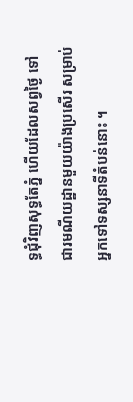ទ្ធជុំវិញសុទ្ធតែភ្នំ ហើយដែលសព្វថ្ងៃ ទៅជារមណីយដ្ឋានមួយយ៉ាងប្រសើរ សម្រាប់អ្នកទៅទស្សនាទីតំបន់នោះ ។